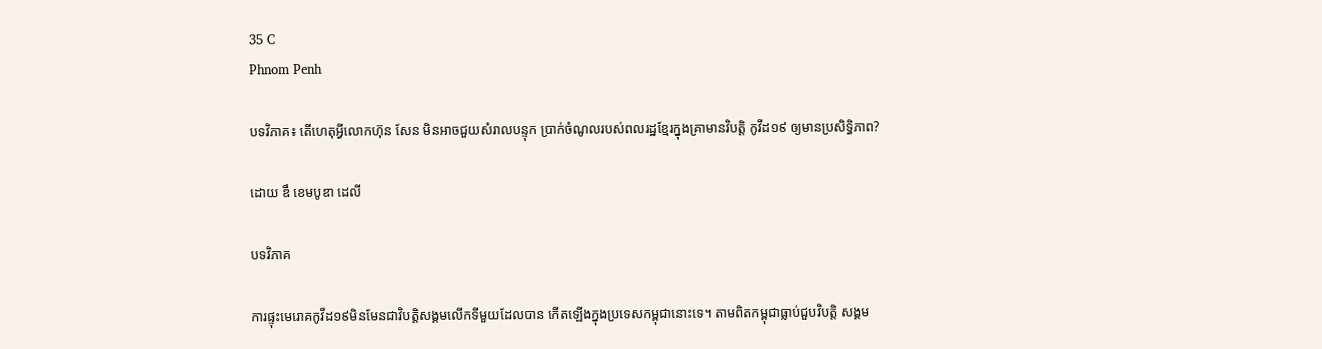35 C
Phnom Penh

បទវិភាគ៖ តើហេតុអ្វីលោកហ៊ុន សែន មិនអាចជួយសំរាលបន្ទុក ប្រាក់ចំណូលរបស់ពលរដ្ឋខ្មែរក្នុងគ្រាមានវិបត្តិ កូវីដ១៩ ឲ្យមានប្រសិទ្ធិភាព?

ដោយ ឌឹ ខេមបូឌា ដេលី

បទវិភាគ

ការផ្ទុះមេរោគកូវីដ១៩មិនមែនជាវិបត្តិសង្គមលើកទីមួយដែលបាន កើតឡើងក្នុងប្រទេសកម្ពុជានោះទេ។ តាមពិតកម្ពុជាធ្លាប់ជួបវិបត្តិ សង្គម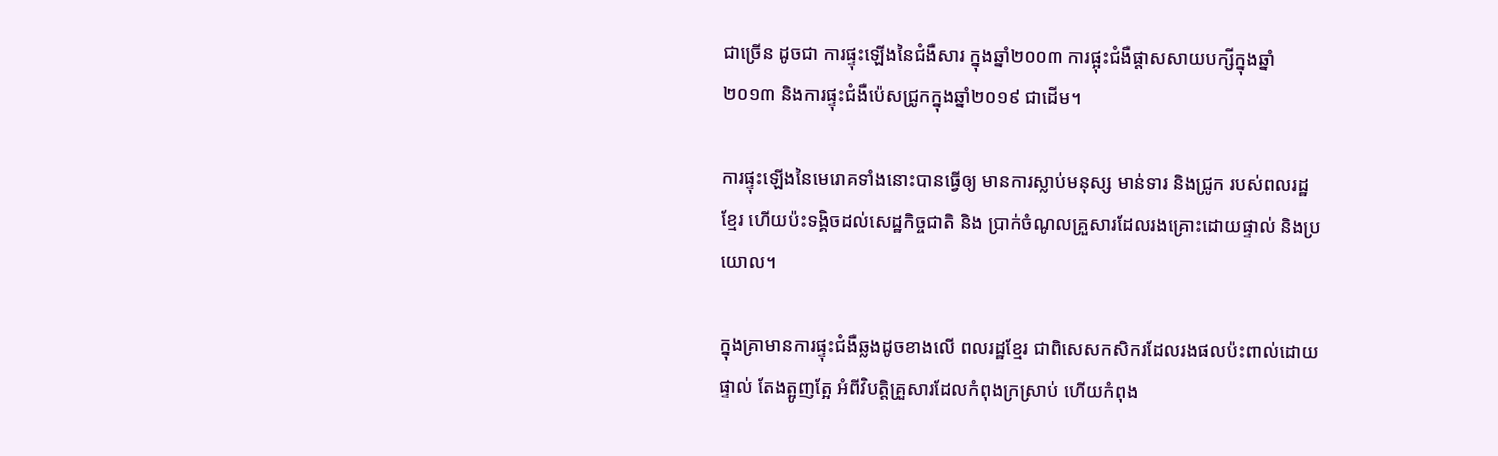ជាច្រើន ដូចជា ការផ្ទុះឡើងនៃជំងឺសារ ក្នុងឆ្នាំ២០០៣ ការផ្អុះជំងឺផ្តាសសាយបក្សីក្នុងឆ្នាំ២០១៣ និងការផ្ទុះជំងឺប៉េសជ្រូកក្នុងឆ្នាំ២០១៩ ជាដើម។

ការផ្ទុះឡើងនៃមេរោគទាំងនោះបានធ្វើឲ្យ មានការស្លាប់មនុស្ស មាន់ទារ និងជ្រូក របស់ពលរដ្ឋខ្មែរ ហើយប៉ះទង្គិចដល់សេដ្ឋកិច្ចជាតិ និង ប្រាក់ចំណូលគ្រួសារដែលរងគ្រោះដោយផ្ទាល់ និងប្រយោល។

ក្នុងគ្រាមានការផ្ទុះជំងឺឆ្លងដូចខាងលើ ពលរដ្ឋខ្មែរ ជាពិសេសកសិករដែលរងផលប៉ះពាល់ដោយផ្ទាល់ តែងត្អូញត្អែ អំពីវិបត្តិគ្រួសារដែលកំពុងក្រស្រាប់ ហើយកំពុង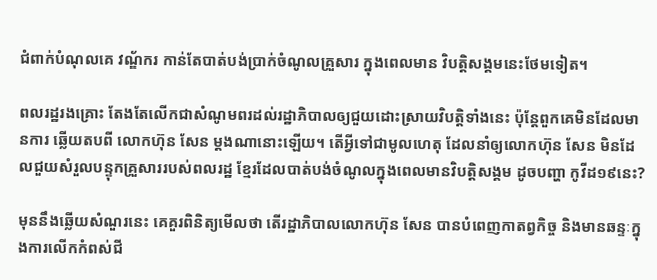ជំពាក់បំណុលគេ វណ្ឌ័ករ កាន់តែបាត់បង់ប្រាក់ចំណូលគ្រួសារ ក្នុងពេលមាន វិបត្តិសង្គមនេះថែមទៀត។

ពលរដ្ឋរងគ្រោះ តែងតែលើកជាសំណូមពរដល់រដ្ឋាភិបាលឲ្យជួយដោះស្រាយវិបត្តិទាំងនេះ ប៉ុន្តែពួកគេមិនដែលមានការ ឆ្លើយតបពី លោកហ៊ុន សែន ម្តងណានោះឡើយ។ តើអ្វីទៅជាមូលហេតុ ដែលនាំឲ្យលោកហ៊ុន សែន មិនដែលជួយសំរួលបន្ទុកគ្រួសាររបស់ពលរដ្ឋ ខ្មែរដែលបាត់បង់ចំណូលក្នុងពេលមានវិបត្តិសង្គម ដូចបញ្ហា កូវីដ១៩នេះ?

មុននឹងឆ្លើយសំណួរនេះ គេគួរពិនិត្យមើលថា តើរដ្ឋាភិបាលលោកហ៊ុន សែន បានបំពេញកាតព្វកិច្ច និងមានឆន្ទៈក្នុងការលើកកំពស់ជី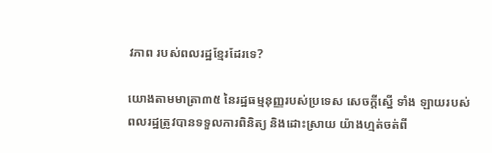វភាព របស់ពលរដ្ឋខ្មែរដែរទេ?

យោងតាមមាត្រា៣៥ នៃរដ្ឋធម្មនុញ្ញរបស់ប្រទេស សេចក្តីស្នើ ទាំង ឡាយរបស់ពលរដ្ឋត្រូវបានទទួលការពិនិត្យ និងដោះស្រាយ យ៉ាងហ្មត់ចត់ពី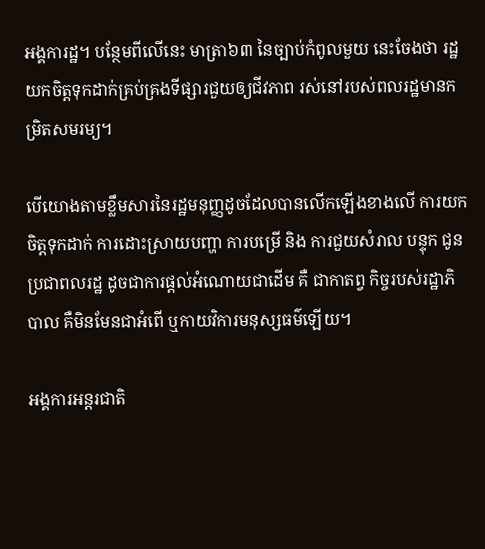អង្គការដ្ឋ។ បន្ថែមពីលើនេះ មាត្រា៦៣ នៃច្បាប់កំពូលមួយ នេះចែងថា រដ្ឋយកចិត្តទុកដាក់គ្រប់គ្រងទីផ្សារជួយឲ្យជីវភាព រស់នៅរបស់ពលរដ្ឋមានកម្រិតសមរម្យ។

បើយោងតាមខ្លឹមសារនៃរដ្ឋមនុញ្ញដូចដែលបានលើកឡើងខាងលើ ការយកចិត្តទុកដាក់ ការដោះស្រាយបញ្ហា ការបម្រើ និង ការជួយសំរាល បន្ទុក ជូនប្រជាពលរដ្ឋ ដូចជាការផ្តល់អំណោយជាដើម គឺ ជាកាតព្វ កិច្ចរបស់រដ្ឋាភិបាល គឺមិនមែនជាអំពើ ឬកាយវិការមនុស្សធម៌ឡើយ។

អង្គការអន្តរជាតិ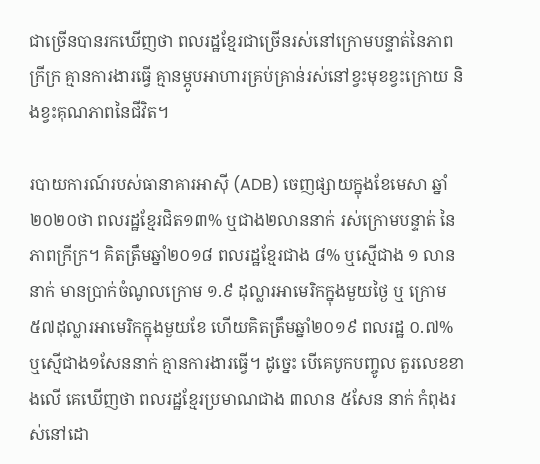ជាច្រើនបានរកឃើញថា ពលរដ្ឋខ្មែរជាច្រើនរស់នៅក្រោមបន្ទាត់នៃភាពក្រីក្រ គ្មានការងារធ្វើ គ្មានម្ភូបអាហារគ្រប់គ្រាន់រស់នៅខ្វះមុខខ្វះក្រោយ និងខ្វះគុណភាពនៃជីវិត។

របាយការណ៍របស់ធានាគារអាស៊ី (ADB) ចេញផ្សាយក្នុងខែមេសា ឆ្នាំ២០២០ថា ពលរដ្ឋខ្មែរជិត១៣% ឬជាង២លាននាក់ រស់ក្រោមបន្ទាត់ នៃភាពក្រីក្រ។ គិតត្រឹមឆ្នាំ២០១៨ ពលរដ្ឋខ្មែរជាង ៨% ឬស្មើជាង ១ លាននាក់ មានប្រាក់ចំណូលក្រោម ១.៩ ដុល្លារអាមេរិកក្នុងមួយថ្ងៃ ឬ ក្រោម ៥៧ដុល្លារអាមេរិកក្នុងមួយខែ ហើយគិតត្រឹមឆ្នាំ២០១៩ ពលរដ្ឋ ០.៧% ឬស្មើជាង១សែននាក់ គ្មានការងារធ្វើ។ ដូច្នេះ បើគេបូកបញ្ចូល តួរលេខខាងលើ គេឃើញថា ពលរដ្ឋខ្មែរប្រមាណជាង ៣លាន ៥សែន នាក់ កំពុងរស់នៅដោ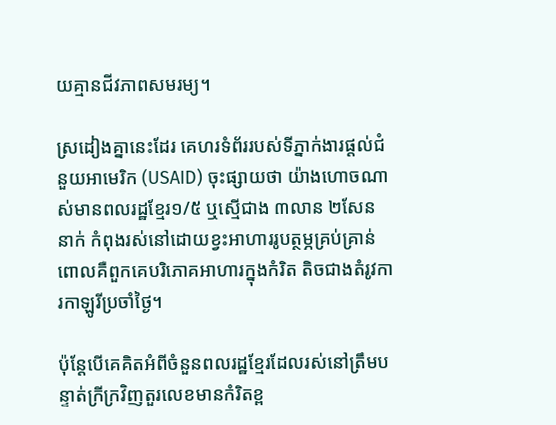យគ្មានជីវភាពសមរម្យ។

ស្រដៀងគ្នានេះដែរ គេហរទំព័ររបស់ទីភ្នាក់ងារផ្តល់ជំនួយអាមេរិក (USAID) ចុះផ្សាយថា យ៉ាងហោចណាស់មានពលរដ្ឋខ្មែរ១/៥ ឬស្មើជាង ៣លាន ២សែន នាក់ កំពុងរស់នៅដោយខ្វះអាហាររូបត្ថម្ភគ្រប់គ្រាន់ ពោលគឺពួកគេបរិភោគអាហារក្នុងកំរិត តិចជាងតំរូវការកាឡូរីប្រចាំថ្ងៃ។

ប៉ុន្តែបើគេគិតអំពីចំនួនពលរដ្ឋខ្មែរដែលរស់នៅត្រឹមបន្ទាត់ក្រីក្រវិញតួរលេខមានកំរិតខ្ព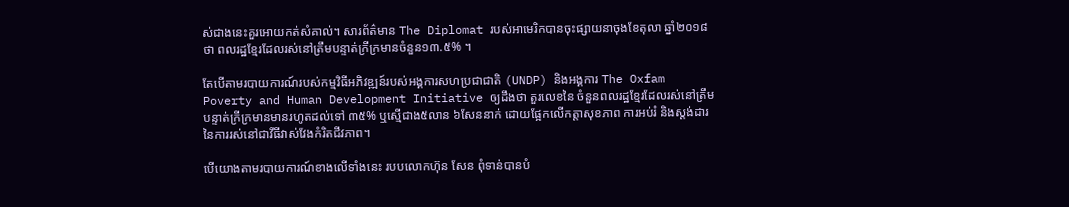ស់ជាងនេះគួរអោយកត់សំគាល់។ សារព័ត៌មាន The Diplomat របស់អាមេរិកបានចុះផ្សាយនាចុងខែតុលា ឆ្នាំ២០១៨ ថា ពលរដ្ឋខ្មែរដែលរស់នៅត្រឹមបន្ទាត់ក្រីក្រមានចំនួន១៣.៥% ។

តែបើតាមរបាយការណ៍របស់កម្មវិធីអភិវឌ្ឍន៍របស់អង្គការសហប្រជាជាតិ (UNDP) និងអង្គការ The Oxfam Poverty and Human Development Initiative ឲ្យដឹងថា តួរលេខនៃ ចំនួនពលរដ្ឋខ្មែរដែលរស់នៅត្រឹមបន្ទាត់ក្រីក្រមានមានរហូតដល់ទៅ ៣៥% ឬស្មើជាង៥លាន ៦សែននាក់ ដោយផ្អែកលើកត្តាសុខភាព ការអប់រំ និងស្តង់ដារនៃការរស់នៅជាវីធីវាស់វែងកំរិតជីវភាព។

បើយោងតាមរបាយការណ៍ខាងលើទាំងនេះ របបលោកហ៊ុន សែន ពុំទាន់បានបំ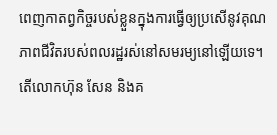ពេញកាតព្វកិច្ចរបស់ខ្លួនក្នុងការធ្វើឲ្យប្រសើនូវគុណភាពជីវិតរបស់ពលរដ្ឋរស់នៅសមរម្យនៅឡើយទេ។ តើលោកហ៊ុន សែន និងគ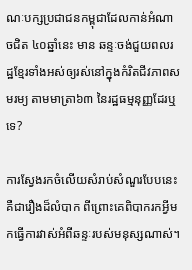ណៈបក្សប្រជាជនកម្ពុជាដែលកាន់អំណាចជិត ៤០ឆ្នាំនេះ មាន ឆន្ទៈចង់ជួយពលរដ្ឋខ្មែរទាំងអស់ឲ្យរស់នៅក្នុងកំរិតជីវភាពសមរម្យ តាមមាត្រា៦៣ នៃរដ្ឋធម្មនុញ្ញដែរឬទេ?

ការស្វែងរកចំលើយសំរាប់សំណួរបែបនេះគឺជារឿងដ៏លំបាក ពីព្រោះគេពិបាករកអ្វីមកធ្វើការវាស់អំពីឆន្ទៈរបស់មនុស្សណាស់។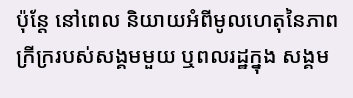ប៉ុន្តែ នៅពេល និយាយអំពីមូលហេតុនៃភាពក្រីក្ររបស់សង្គមមួយ ឬពលរដ្ឋក្នុង សង្គម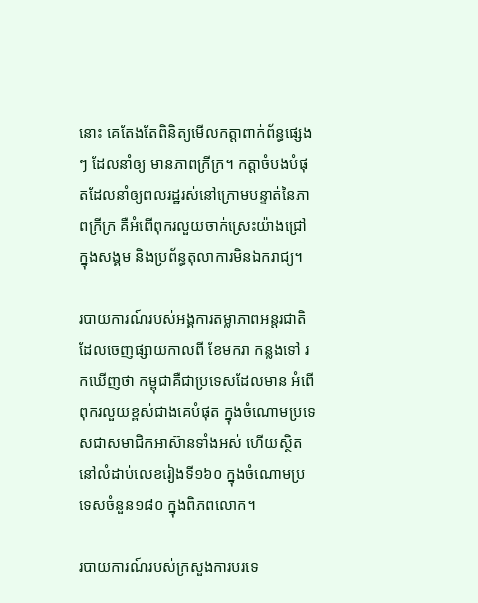នោះ គេតែងតែពិនិត្យមើលកត្តាពាក់ព័ន្ធផ្សេងៗ ដែលនាំឲ្យ មានភាពក្រីក្រ។ កត្តាចំបងបំផុតដែលនាំឲ្យពលរដ្ឋរស់នៅក្រោមបន្ទាត់នៃភាពក្រីក្រ គឺអំពើពុករលួយចាក់ស្រេះយ៉ាងជ្រៅក្នុងសង្គម និងប្រព័ន្ធតុលាការមិនឯករាជ្យ។

របាយការណ៍របស់អង្គការតម្លាភាពអន្តរជាតិ ដែលចេញផ្សាយកាលពី ខែមករា កន្លងទៅ រកឃើញថា កម្ពុជាគឺជាប្រទេសដែលមាន អំពើពុករលួយខ្ពស់ជាងគេបំផុត ក្នុងចំណោមប្រទេសជាសមាជិកអាស៊ានទាំងអស់ ហើយស្ថិតនៅលំដាប់លេខរៀងទី១៦០ ក្នុងចំណោមប្រទេសចំនួន១៨០ ក្នុងពិភពលោក។

របាយការណ៍របស់ក្រសួងការបរទេ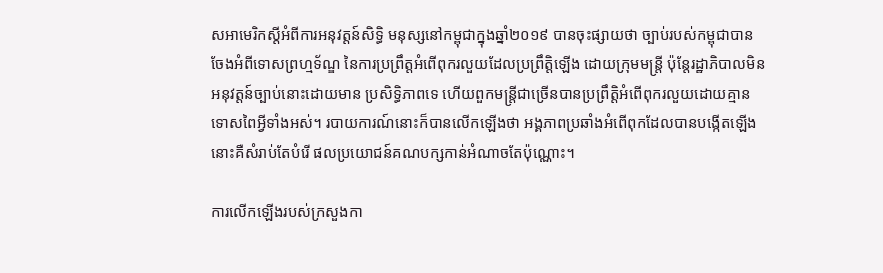សអាមេរិកស្តីអំពីការអនុវត្តន៍សិទ្ធិ មនុស្សនៅកម្ពុជាក្នុងឆ្នាំ២០១៩ បានចុះផ្សាយថា ច្បាប់របស់កម្ពុជាបានចែងអំពីទោសព្រហ្មទ័ណ្ឌ នៃការប្រព្រឹត្តអំពើពុករលួយដែលប្រព្រឹត្តិឡើង ដោយក្រុមមន្រ្តី ប៉ុន្តែរដ្ឋាភិបាលមិនអនុវត្តន៍ច្បាប់នោះដោយមាន ប្រសិទ្ធិភាពទេ ហើយពួកមន្ត្រីជាច្រើនបានប្រព្រឹត្តិអំពើពុករលួយដោយគ្មានទោសពៃអ្វីទាំងអស់។ របាយការណ៍នោះក៏បានលើកឡើងថា អង្គភាពប្រឆាំងអំពើពុកដែលបានបង្កើតឡើងនោះគឺសំរាប់តែបំរើ ផលប្រយោជន៍គណបក្សកាន់អំណាចតែប៉ុណ្ណោះ។

ការលើកឡើងរបស់ក្រសួងកា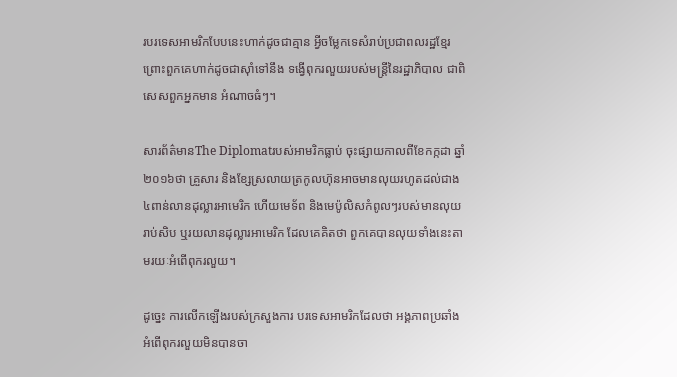របរទេសអាមរិកបែបនេះហាក់ដូចជាគ្មាន អ្វីចម្លែកទេសំរាប់ប្រជាពលរដ្ឋខ្មែរ ព្រោះពួកគេហាក់ដូចជាស៊ាំទៅនឹង ទង្វើពុករលួយរបស់មន្ត្រីនៃរដ្ឋាភិបាល ជាពិសេសពួកអ្នកមាន អំណាចធំៗ។

សារព័ត៌មានThe Diplomatរបស់អាមរិកធ្លាប់ ចុះផ្សាយកាលពីខែកក្កដា ឆ្នាំ២០១៦ថា គ្រួសារ និងខ្សែស្រលាយត្រកូលហ៊ុនអាចមានលុយរហូតដល់ជាង៤ពាន់លានដុល្លារអាមេរិក ហើយមេទ័ព និងមេប៉ូលិសកំពូលៗរបស់មានលុយ រាប់សិប ឬរយលានដុល្លារអាមេរិក ដែលគេគិតថា ពួកគេបានលុយទាំងនេះតាមរយៈអំពើពុករលួយ។

ដូច្នេះ ការលើកឡើងរបស់ក្រសួងការ បរទេសអាមរិកដែលថា អង្គភាពប្រឆាំងអំពើពុករលួយមិនបានចា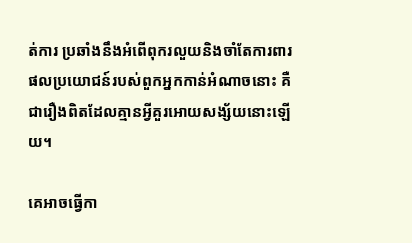ត់ការ ប្រឆាំងនឹងអំពើពុករលួយនិងចាំតែការពារផលប្រយោជន៍របស់ពួកអ្នកកាន់អំណាចនោះ គឺជារឿងពិតដែលគ្មានអ្វីគួរអោយសង្ស័យនោះឡើយ។

គេអាចធ្វើកា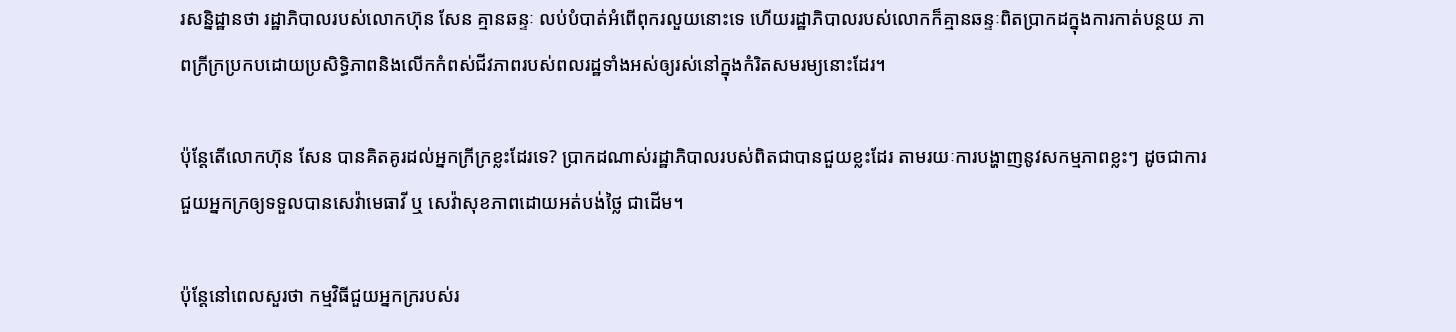រសន្និដ្ឋានថា រដ្ឋាភិបាលរបស់លោកហ៊ុន សែន គ្មានឆន្ទៈ លប់បំបាត់អំពើពុករលួយនោះទេ ហើយរដ្ឋាភិបាលរបស់លោកក៏គ្មានឆន្ទៈពិតប្រាកដក្នុងការកាត់បន្ថយ ភាពក្រីក្រប្រកបដោយប្រសិទ្ធិភាពនិងលើកកំពស់ជីវភាពរបស់ពលរដ្ឋទាំងអស់ឲ្យរស់នៅក្នុងកំរិតសមរម្យនោះដែរ។

ប៉ុន្តែតើលោកហ៊ុន សែន បានគិតគូរដល់អ្នកក្រីក្រខ្លះដែរទេ? ប្រាកដណាស់រដ្ឋាភិបាលរបស់ពិតជាបានជួយខ្លះដែរ តាមរយៈការបង្ហាញនូវសកម្មភាពខ្លះៗ ដូចជាការជួយអ្នកក្រឲ្យទទួលបានសេវ៉ាមេធាវី ឬ សេវ៉ាសុខភាពដោយអត់បង់ថ្លៃ ជាដើម។

ប៉ុន្តែនៅពេលសួរថា កម្មវិធីជួយអ្នកក្ររបស់រ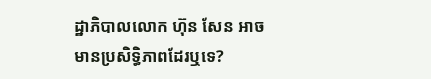ដ្ឋាភិបាលលោក ហ៊ុន សែន អាចមានប្រសិទ្ធិភាពដែរឬទេ?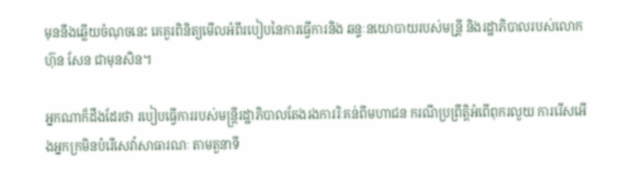មុននឹងឆ្លើយចំណុចនេះ គេគួរពិនិត្យមើលអំពីរបៀបនៃការធ្វើការនិង ឆន្ទៈនយោបាយរបស់មន្រី្ត និងរដ្ឋាភិបាលរបស់លោក ហ៊ុន សែន ជាមុនសិន។

អ្នកណាក៏ដឹងដែរថា របៀបធ្វើការរបស់មន្ត្រីរដ្ឋាភិបាលតែងរងការរិៈគន់ពីមហាជន ករណីប្រព្រឹត្តិអំពើពុករលួយ ការរើសអើងអ្នកក្រមិនបំរើសេវ៉ាសាធារណៈ តាមតួនាទី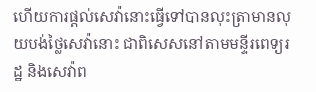ហើយការផ្តល់សេវ៉ានោះធ្វើទៅបានលុះត្រាមានលុយបង់ថ្លៃសេវ៉ានោះ ជាពិសេសនៅតាមមន្ទីរពេទ្យរដ្ឋ និងសេវ៉ាព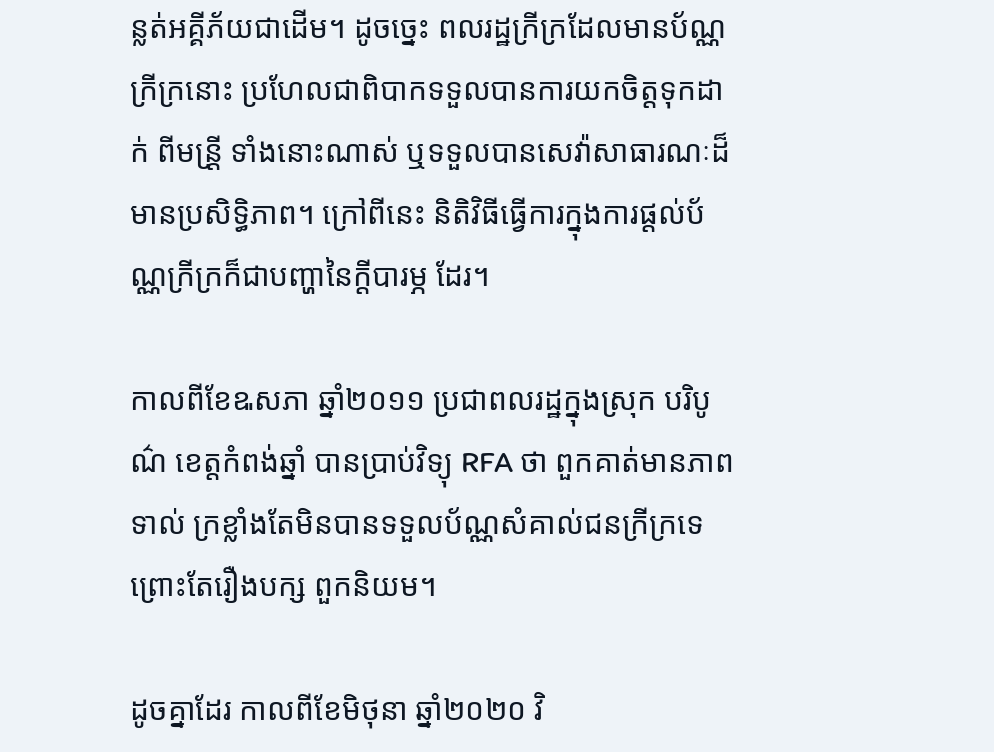ន្លត់អគ្គីភ័យជាដើម។ ដូចច្នេះ ពលរដ្ឋក្រីក្រដែលមានប័ណ្ណ ក្រីក្រនោះ ប្រហែលជាពិបាកទទួលបានការយកចិត្តទុកដាក់ ពីមន្រី្ត ទាំងនោះណាស់ ឬទទួលបានសេវ៉ាសាធារណៈដ៏មានប្រសិទ្ធិភាព។ ក្រៅពីនេះ និតិវិធីធ្វើការក្នុងការផ្តល់ប័ណ្ណក្រីក្រក៏ជាបញ្ហានៃក្តីបារម្ភ ដែរ។

កាលពីខែឩសភា ឆ្នាំ២០១១ ប្រជាពលរដ្ឋក្នុងស្រុក បរិបូណ៌ ខេត្តកំពង់ឆ្នាំ បានប្រាប់វិទ្យុ RFA ថា ពួកគាត់មានភាពទាល់ ក្រខ្លាំងតែមិនបានទទួលប័ណ្ណសំគាល់ជនក្រីក្រទេ ព្រោះតែរឿងបក្ស ពួកនិយម។

ដូចគ្នាដែរ កាលពីខែមិថុនា ឆ្នាំ២០២០ វិ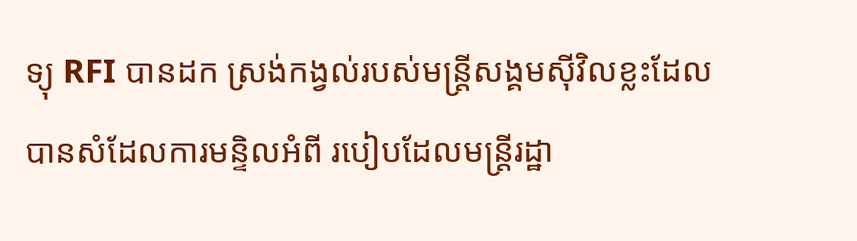ទ្យុ RFI បានដក ស្រង់កង្វល់របស់មន្ត្រីសង្គមស៊ីវិលខ្លះដែលបានសំដែលការមន្ទិលអំពី របៀបដែលមន្ត្រីរដ្ឋា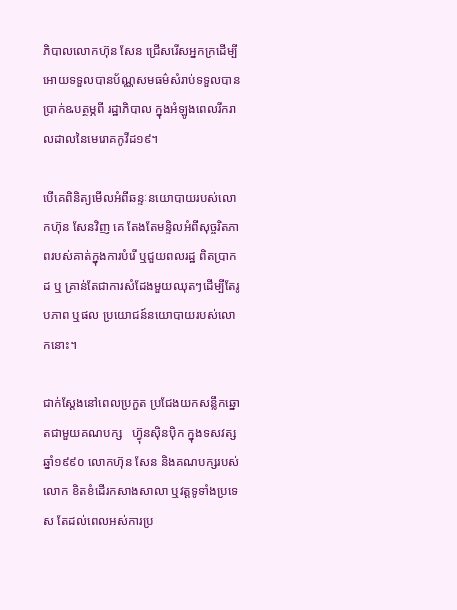ភិបាលលោកហ៊ុន សែន ជ្រើសរើសអ្នកក្រដើម្បី អោយទទួលបានប័ណ្ណសមធម៌សំរាប់ទទួលបានប្រាក់ឩបត្ថម្ភពី រដ្ឋាភិបាល ក្នុងអំឡូងពេលរីករាលដាលនៃមេរោគកូវីដ១៩។

បើគេពិនិត្យមើលអំពីឆន្ទៈនយោបាយរបស់លោកហ៊ុន សែនវិញ គេ តែងតែមន្ទិលអំពីសុច្ចរិតភាពរបស់គាត់ក្នុងការបំរើ ឬជួយពលរដ្ឋ ពិតប្រាកដ ឬ គ្រាន់តែជាការសំដែងមួយឈុតៗដើម្បីតែរូបភាព ឬផល ប្រយោជន៍នយោបាយរបស់លោកនោះ។

ជាក់ស្តែងនៅពេលប្រកួត ប្រជែងយកសន្លឹកឆ្នោតជាមួយគណបក្ស   ហ្វ៊ុនស៊ិនប៉ិក ក្នុងទសវត្ស ឆ្នាំ១៩៩០ លោកហ៊ុន សែន និងគណបក្សរបស់លោក ខិតខំដើរកសាងសាលា ឬវត្តទូទាំងប្រទេស តែដល់ពេលអស់ការប្រ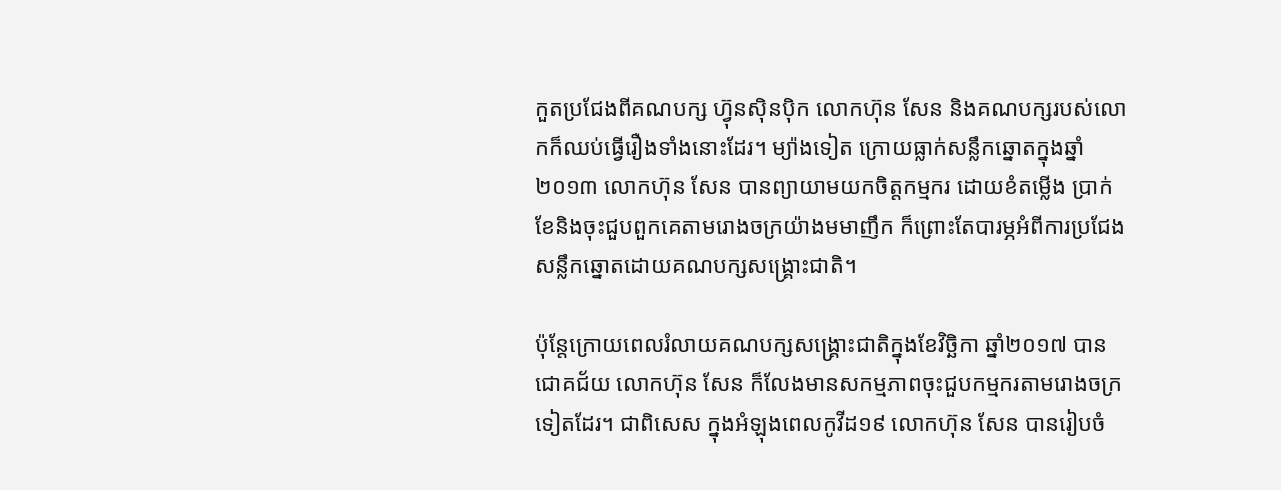កួតប្រជែងពីគណបក្ស ហ្វ៊ុនស៊ិនប៉ិក លោកហ៊ុន សែន និងគណបក្សរបស់លោកក៏ឈប់ធ្វើរឿងទាំងនោះដែរ។ ម្យ៉ាងទៀត ក្រោយធ្លាក់សន្លឹកឆ្នោតក្នុងឆ្នាំ ២០១៣ លោកហ៊ុន សែន បានព្យាយាមយកចិត្តកម្មករ ដោយខំតម្លើង ប្រាក់ខែនិងចុះជួបពួកគេតាមរោងចក្រយ៉ាងមមាញឹក ក៏ព្រោះតែបារម្ភអំពីការប្រជែងសន្លឹកឆ្នោតដោយគណបក្សសង្គ្រោះជាតិ។

ប៉ុន្តែក្រោយពេលរំលាយគណបក្សសង្គ្រោះជាតិក្នុងខែវិច្ឆិកា ឆ្នាំ២០១៧ បានជោគជ័យ លោកហ៊ុន សែន ក៏លែងមានសកម្មភាពចុះជួបកម្មករតាមរោងចក្រទៀតដែរ។ ជាពិសេស ក្នុងអំឡុងពេលកូវីដ១៩ លោកហ៊ុន សែន បានរៀបចំ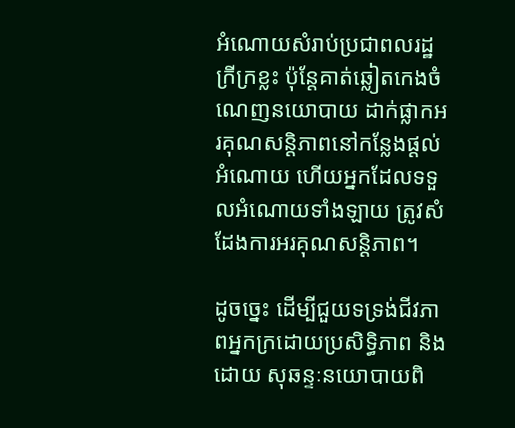អំណោយសំរាប់ប្រជាពលរដ្ឋក្រីក្រខ្លះ ប៉ុន្តែគាត់ឆ្លៀតកេងចំណេញនយោបាយ ដាក់ផ្លាកអរគុណសន្តិភាពនៅកន្លែងផ្តល់អំណោយ ហើយអ្នកដែលទទួលអំណោយទាំងឡាយ ត្រូវសំដែងការអរគុណសន្តិភាព។

ដូចច្នេះ ដើម្បីជួយទទ្រង់ជីវភាពអ្នកក្រដោយប្រសិទ្ធិភាព និងដោយ សុឆន្ទៈនយោបាយពិ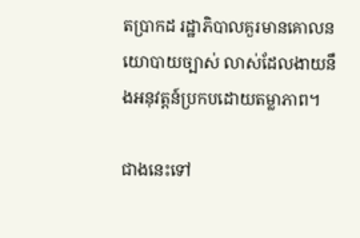តប្រាកដ រដ្ឋាភិបាលគួរមានគោលនយោបាយច្បាស់ លាស់ដែលងាយនឹងអនុវត្តន៍ប្រកបដោយតម្លាភាព។

ជាងនេះទៅ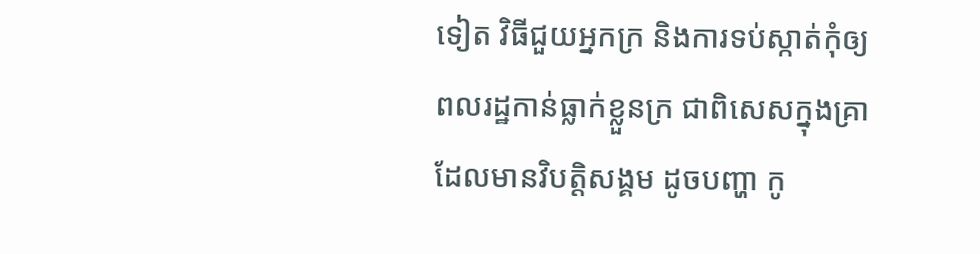ទៀត វិធីជួយអ្នកក្រ និងការទប់ស្កាត់កុំឲ្យពលរដ្ឋកាន់ធ្លាក់ខ្លួនក្រ ជាពិសេសក្នុងគ្រាដែលមានវិបត្តិសង្គម ដូចបញ្ហា កូ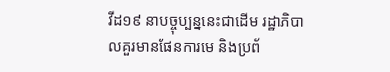វីដ១៩ នាបច្ចុប្បន្ននេះជាដើម រដ្ឋាភិបាលគួរមានផែនការមេ និងប្រព័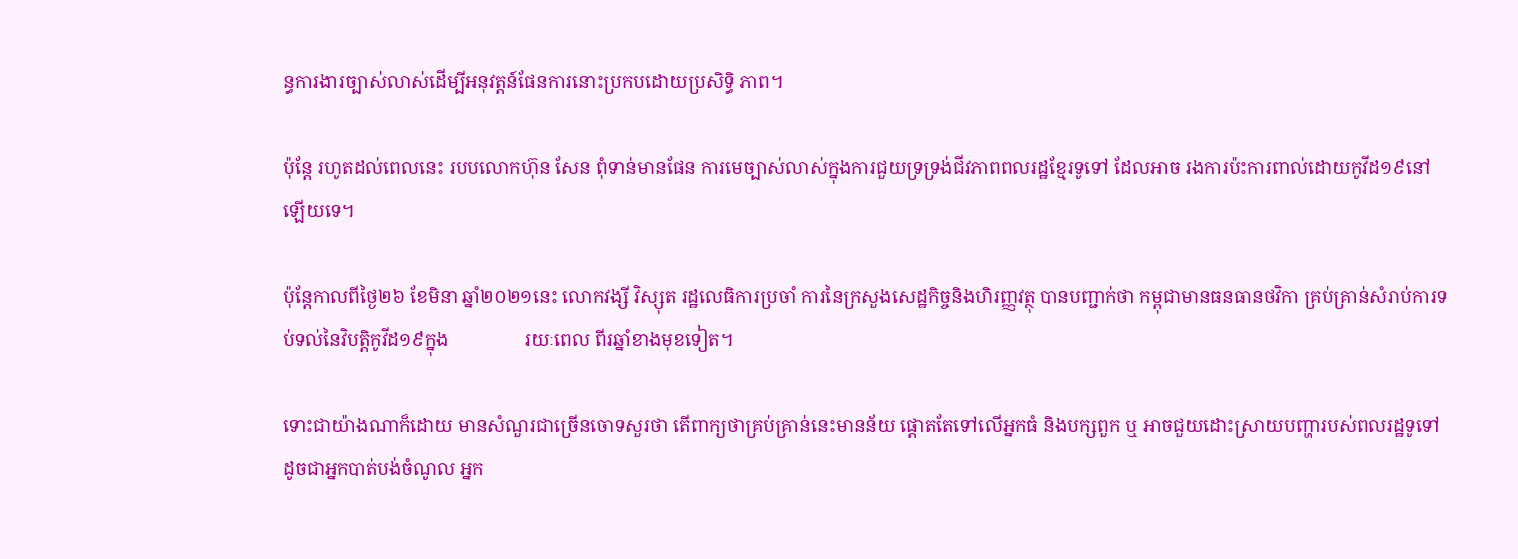ន្ធការងារច្បាស់លាស់ដើម្បីអនុវត្តន៍ផែនការនោះប្រកបដោយប្រសិទ្ធិ ភាព។

ប៉ុន្តែ រហូតដល់ពេលនេះ របបលោកហ៊ុន សែន ពុំទាន់មានផែន ការមេច្បាស់លាស់ក្នុងការជួយទ្រទ្រង់ជីវភាពពលរដ្ឋខ្មែរទូទៅ ដែលអាច រងការប៉ះការពាល់ដោយកូវីដ១៩នៅឡើយទេ។

ប៉ុន្តែកាលពីថ្ងៃ២៦ ខែមិនា ឆ្នាំ២០២១នេះ លោកវង្សី វិស្សុត រដ្ឋលេធិការប្រចាំ ការនៃក្រសួងសេដ្ឋកិច្ចនិងហិរញ្ញវត្ថុ បានបញ្ជាក់ថា កម្ពុជាមានធនធានថវិកា គ្រប់គ្រាន់សំរាប់ការទប់ទល់នៃវិបត្តិកូវីដ១៩ក្នុង                រយៈពេល ពីរឆ្នាំខាងមុខទៀត។

ទោះជាយ៉ាងណាក៏ដោយ មានសំណួរជាច្រើនចោទសួរថា តើពាក្យថាគ្រប់គ្រាន់នេះមានន័យ ផ្តោតតែទៅលើអ្នកធំ និងបក្សពួក ឬ អាចជួយដោះស្រាយបញ្ហារបស់ពលរដ្ឋទូទៅ ដូចជាអ្នកបាត់បង់ចំណូល អ្នក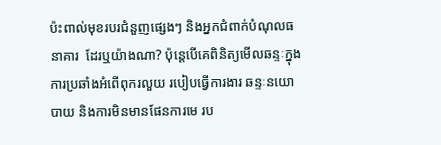ប៉ះពាល់មុខរបរជំនួញផ្សេងៗ និងអ្នកជំពាក់បំណុលធនាគារ  ដែរឬយ៉ាងណា? ប៉ុន្តេបើគេពិនិត្យមើលឆន្ទៈក្នុងការប្រឆាំងអំពើពុករលួយ របៀបធ្វើការងារ ឆន្ទៈនយោបាយ និងការមិនមានផែនការមេ រប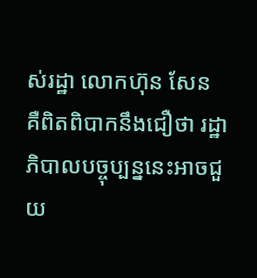ស់រដ្ឋា លោកហ៊ុន សែន គឺពិតពិបាកនឹងជឿថា រដ្ឋាភិបាលបច្ចុប្បន្ននេះអាចជួយ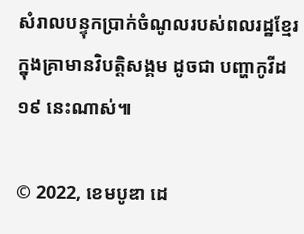សំរាលបន្ទុកប្រាក់ចំណូលរបស់ពលរដ្ឋខ្មែរក្នុងគ្រាមានវិបត្តិសង្គម ដូចជា បញ្ហាកូវីដ១៩ នេះណាស់៕

© 2022, ខេមបូឌា ដេ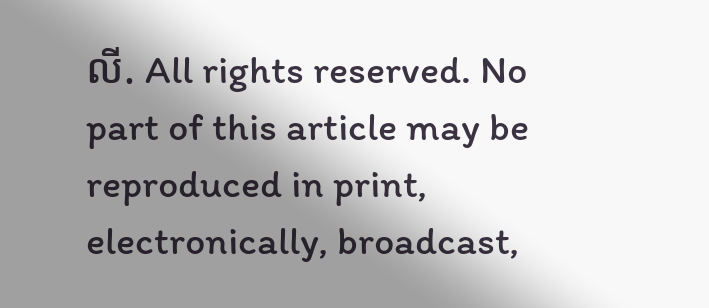លី. All rights reserved. No part of this article may be reproduced in print, electronically, broadcast,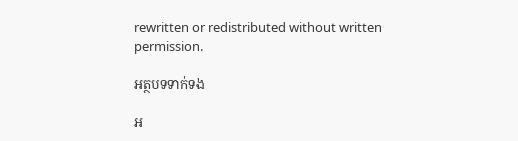rewritten or redistributed without written permission.

អត្ថបទទាក់ទង

អ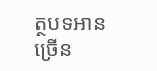ត្ថបទអានច្រើន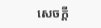សេចក្ដី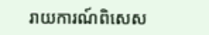រាយការណ៍ពិសេស